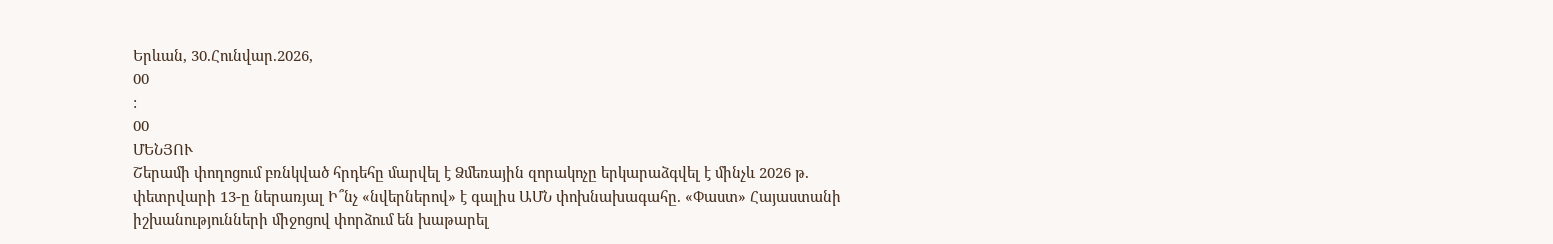Երևան, 30.Հունվար.2026,
00
:
00
ՄԵՆՅՈՒ
Շերամի փողոցում բռնկված հրդեհը մարվել է Ձմեռային զորակոչը երկարաձգվել է մինչև 2026 թ. փետրվարի 13-ը ներառյալ Ի՞նչ «նվերներով» է գալիս ԱՄՆ փոխնախագահը. «Փաստ» Հայաստանի իշխանությունների միջոցով փորձում են խաթարել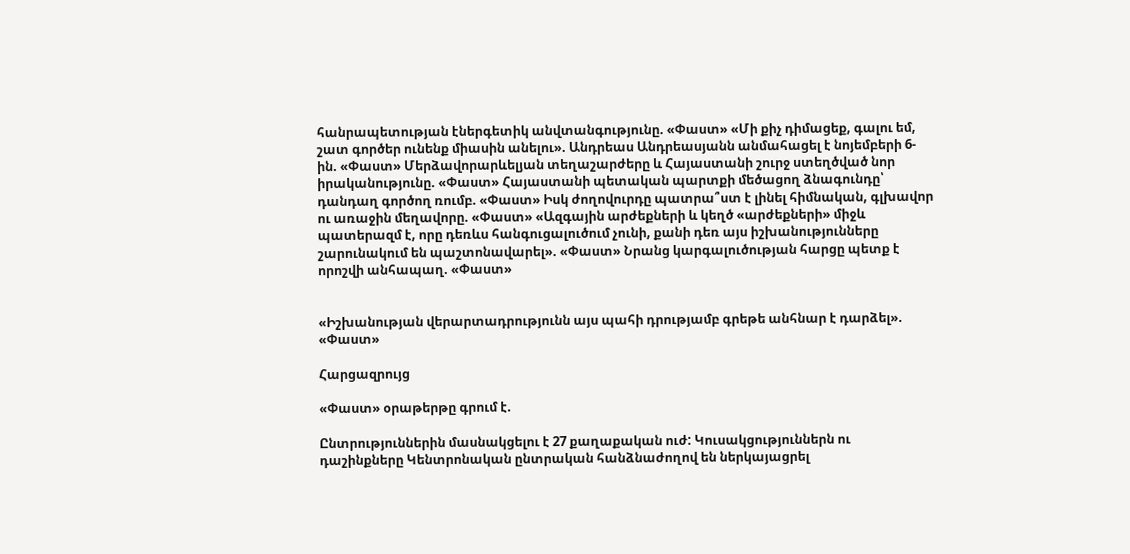հանրապետության էներգետիկ անվտանգությունը. «Փաստ» «Մի քիչ դիմացեք, գալու եմ, շատ գործեր ունենք միասին անելու». Անդրեաս Անդրեասյանն անմահացել է նոյեմբերի 6-ին. «Փաստ» Մերձավորարևելյան տեղաշարժերը և Հայաստանի շուրջ ստեղծված նոր իրականությունը. «Փաստ» Հայաստանի պետական պարտքի մեծացող ձնագունդը՝ դանդաղ գործող ռումբ. «Փաստ» Իսկ ժողովուրդը պատրա՞ստ է լինել հիմնական, գլխավոր ու առաջին մեղավորը. «Փաստ» «Ազգային արժեքների և կեղծ «արժեքների» միջև պատերազմ է, որը դեռևս հանգուցալուծում չունի, քանի դեռ այս իշխանությունները շարունակում են պաշտոնավարել». «Փաստ» Նրանց կարգալուծության հարցը պետք է որոշվի անհապաղ. «Փաստ»


«Իշխանության վերարտադրությունն այս պահի դրությամբ գրեթե անհնար է դարձել». «Փաստ»

Հարցազրույց

«Փաստ» օրաթերթը գրում է.

Ընտրություններին մասնակցելու է 27 քաղաքական ուժ: Կուսակցություններն ու դաշինքները Կենտրոնական ընտրական հանձնաժողով են ներկայացրել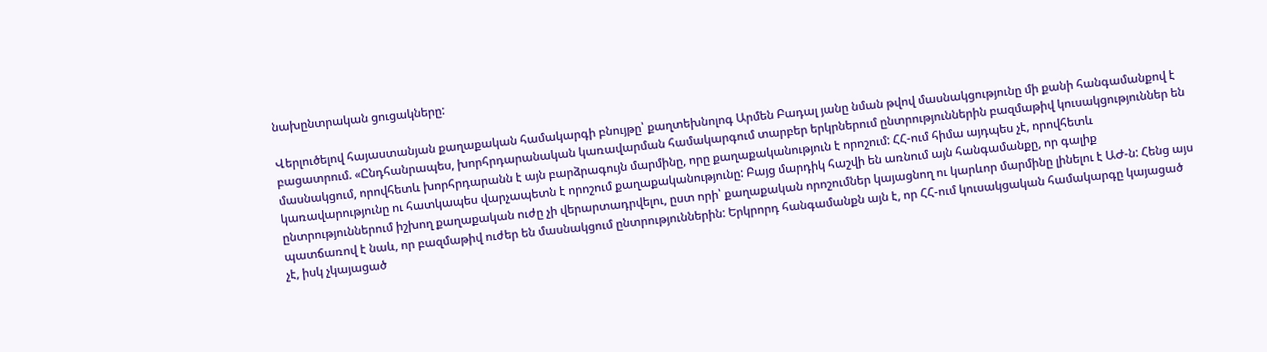նախընտրական ցուցակները:

Վերլուծելով հայաստանյան քաղաքական համակարգի բնույթը՝ քաղտեխնոլոգ Արմեն Բադալ յանը նման թվով մասնակցությունը մի քանի հանգամանքով է բացատրում. «Ընդհանրապես, խորհրդարանական կառավարման համակարգում տարբեր երկրներում ընտրություններին բազմաթիվ կուսակցություններ են մասնակցում, որովհետև խորհրդարանն է այն բարձրագույն մարմինը, որը քաղաքականություն է որոշում: ՀՀ-ում հիմա այդպես չէ, որովհետև կառավարությունը ու հատկապես վարչապետն է որոշում քաղաքականությունը: Բայց մարդիկ հաշվի են առնում այն հանգամանքը, որ գալիք ընտրություններում իշխող քաղաքական ուժը չի վերարտադրվելու, ըստ որի՝ քաղաքական որոշումներ կայացնող ու կարևոր մարմինը լինելու է ԱԺ-ն: Հենց այս պատճառով է նաև, որ բազմաթիվ ուժեր են մասնակցում ընտրություններին: Երկրորդ հանգամանքն այն է, որ ՀՀ-ում կուսակցական համակարգը կայացած չէ, իսկ չկայացած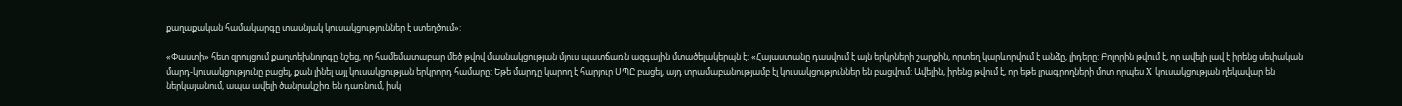քաղաքական համակարգը տասնյակ կուսակցություններ է ստեղծում»:

«Փաստի» հետ զրույցում քաղտեխնոլոգը նշեց, որ համեմատաբար մեծ թվով մասնակցության մյուս պատճառն ազգային մտածելակերպն է: «Հայաստանը դասվում է այն երկրների շարքին, որտեղ կարևորվում է անձը, լիդերը: Բոլորին թվում է, որ ավելի լավ է իրենց սեփական մարդ-կուսակցությունը բացել, քան լինել այլ կուսակցության երկրորդ համարը: Եթե մարդը կարող է հարյուր ՍՊԸ բացել, այդ տրամաբանությամբ էլ կուսակցություններ են բացվում: Ավելին, իրենց թվում է, որ եթե լրագրողների մոտ որպես X կուսակցության ղեկավար են ներկայանում, ապա ավելի ծանրակշիռ են դառնում, իսկ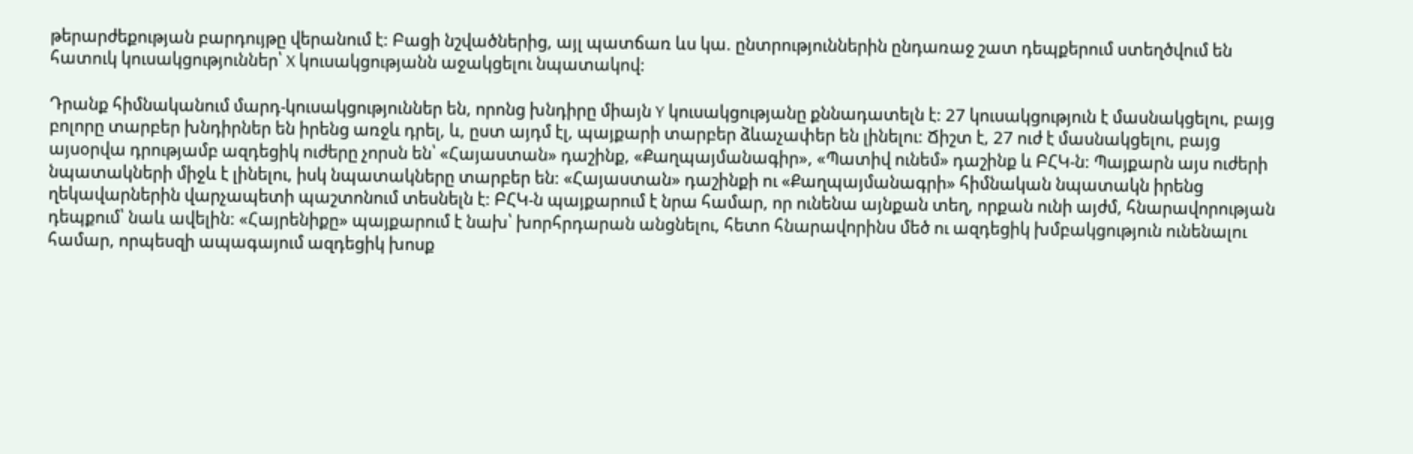թերարժեքության բարդույթը վերանում է: Բացի նշվածներից, այլ պատճառ ևս կա. ընտրություններին ընդառաջ շատ դեպքերում ստեղծվում են հատուկ կուսակցություններ՝ X կուսակցությանն աջակցելու նպատակով:

Դրանք հիմնականում մարդ-կուսակցություններ են, որոնց խնդիրը միայն Y կուսակցությանը քննադատելն է: 27 կուսակցություն է մասնակցելու, բայց բոլորը տարբեր խնդիրներ են իրենց առջև դրել, և, ըստ այդմ էլ, պայքարի տարբեր ձևաչափեր են լինելու: Ճիշտ է, 27 ուժ է մասնակցելու, բայց այսօրվա դրությամբ ազդեցիկ ուժերը չորսն են՝ «Հայաստան» դաշինք, «Քաղպայմանագիր», «Պատիվ ունեմ» դաշինք և ԲՀԿ-ն: Պայքարն այս ուժերի նպատակների միջև է լինելու, իսկ նպատակները տարբեր են: «Հայաստան» դաշինքի ու «Քաղպայմանագրի» հիմնական նպատակն իրենց ղեկավարներին վարչապետի պաշտոնում տեսնելն է: ԲՀԿ-ն պայքարում է նրա համար, որ ունենա այնքան տեղ, որքան ունի այժմ, հնարավորության դեպքում՝ նաև ավելին: «Հայրենիքը» պայքարում է նախ՝ խորհրդարան անցնելու, հետո հնարավորինս մեծ ու ազդեցիկ խմբակցություն ունենալու համար, որպեսզի ապագայում ազդեցիկ խոսք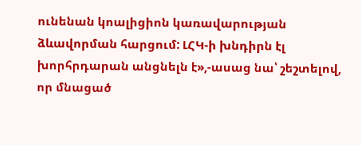ունենան կոալիցիոն կառավարության ձևավորման հարցում: ԼՀԿ-ի խնդիրն էլ խորհրդարան անցնելն է»,-ասաց նա՝ շեշտելով, որ մնացած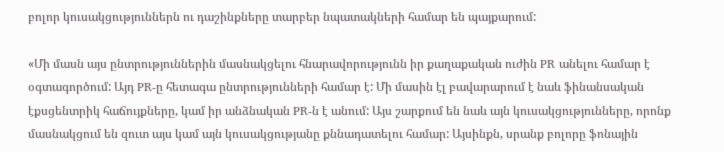բոլոր կուսակցություններն ու դաշինքները տարբեր նպատակների համար են պայքարում:

«Մի մասն այս ընտրություններին մասնակցելու հնարավորությունն իր քաղաքական ուժին PR անելու համար է օգտագործում: Այդ PR-ը հետագա ընտրությունների համար է: Մի մասին էլ բավարարում է նաև ֆինանսական էքսցենտրիկ հաճույքները, կամ իր անձնական PR-ն է անում: Այս շարքում են նաև այն կուսակցությունները, որոնք մասնակցում են զուտ այս կամ այն կուսակցությանը քննադատելու համար: Այսինքն, սրանք բոլորը ֆոնային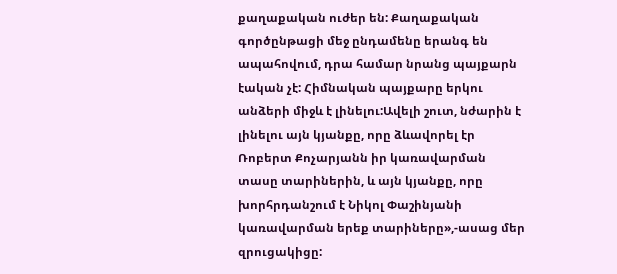քաղաքական ուժեր են: Քաղաքական գործընթացի մեջ ընդամենը երանգ են ապահովում, դրա համար նրանց պայքարն էական չէ: Հիմնական պայքարը երկու անձերի միջև է լինելու:Ավելի շուտ, նժարին է լինելու այն կյանքը, որը ձևավորել էր Ռոբերտ Քոչարյանն իր կառավարման տասը տարիներին, և այն կյանքը, որը խորհրդանշում է Նիկոլ Փաշինյանի կառավարման երեք տարիները»,-ասաց մեր զրուցակիցը: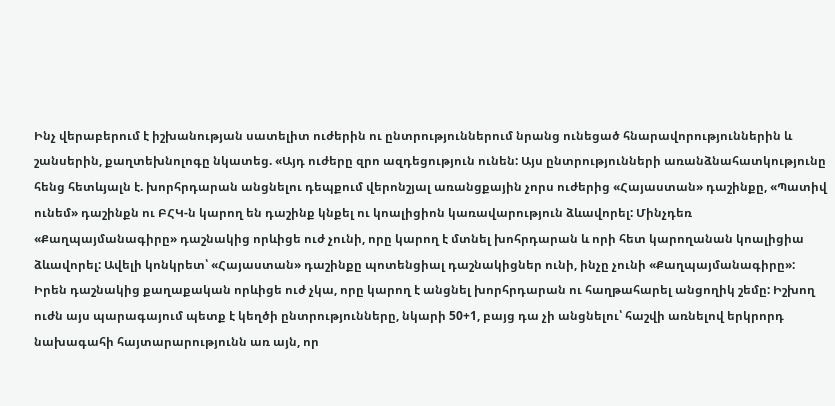Ինչ վերաբերում է իշխանության սատելիտ ուժերին ու ընտրություններում նրանց ունեցած հնարավորություններին և շանսերին, քաղտեխնոլոգը նկատեց. «Այդ ուժերը զրո ազդեցություն ունեն: Այս ընտրությունների առանձնահատկությունը հենց հետևյալն է. խորհրդարան անցնելու դեպքում վերոնշյալ առանցքային չորս ուժերից «Հայաստան» դաշինքը, «Պատիվ ունեմ» դաշինքն ու ԲՀԿ-ն կարող են դաշինք կնքել ու կոալիցիոն կառավարություն ձևավորել: Մինչդեռ «Քաղպայմանագիրը» դաշնակից որևիցե ուժ չունի, որը կարող է մտնել խոհրդարան և որի հետ կարողանան կոալիցիա ձևավորել: Ավելի կոնկրետ՝ «Հայաստան» դաշինքը պոտենցիալ դաշնակիցներ ունի, ինչը չունի «Քաղպայմանագիրը»: Իրեն դաշնակից քաղաքական որևիցե ուժ չկա, որը կարող է անցնել խորհրդարան ու հաղթահարել անցողիկ շեմը: Իշխող ուժն այս պարագայում պետք է կեղծի ընտրությունները, նկարի 50+1, բայց դա չի անցնելու՝ հաշվի առնելով երկրորդ նախագահի հայտարարությունն առ այն, որ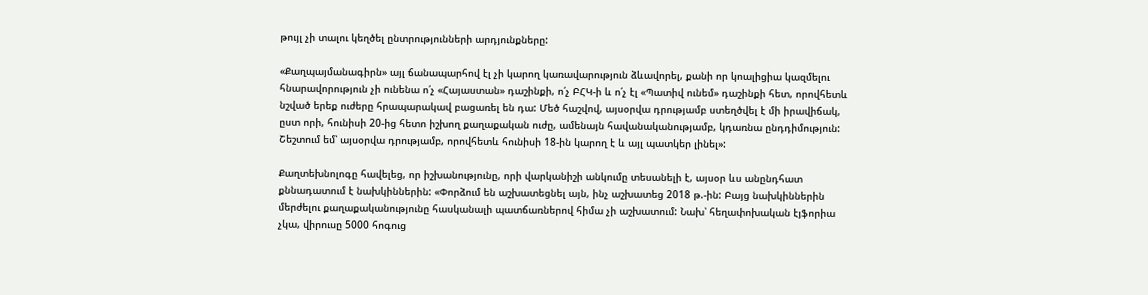թույլ չի տալու կեղծել ընտրությունների արդյունքները:

«Քաղպայմանագիրն» այլ ճանապարհով էլ չի կարող կառավարություն ձևավորել, քանի որ կոալիցիա կազմելու հնարավորություն չի ունենա ո՛չ «Հայաստան» դաշինքի, ո՛չ ԲՀԿ-ի և ո՛չ էլ «Պատիվ ունեմ» դաշինքի հետ, որովհետև նշված երեք ուժերը հրապարակավ բացառել են դա: Մեծ հաշվով, այսօրվա դրությամբ ստեղծվել է մի իրավիճակ, ըստ որի, հունիսի 20-ից հետո իշխող քաղաքական ուժը, ամենայն հավանականությամբ, կդառնա ընդդիմություն: Շեշտում եմ՝ այսօրվա դրությամբ, որովհետև հունիսի 18-ին կարող է և այլ պատկեր լինել»:

Քաղտեխնոլոգը հավելեց, որ իշխանությունը, որի վարկանիշի անկումը տեսանելի է, այսօր ևս անընդհատ քննադատում է նախկիններին: «Փորձում են աշխատեցնել այն, ինչ աշխատեց 2018 թ.-ին: Բայց նախկիններին մերժելու քաղաքականությունը հասկանալի պատճառներով հիմա չի աշխատում: Նախ՝ հեղափոխական էյֆորիա չկա, վիրուսը 5000 հոգուց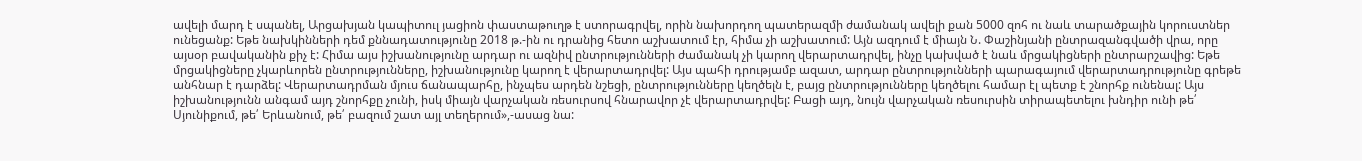ավելի մարդ է սպանել, Արցախյան կապիտուլ յացիոն փաստաթուղթ է ստորագրվել, որին նախորդող պատերազմի ժամանակ ավելի քան 5000 զոհ ու նաև տարածքային կորուստներ ունեցանք: Եթե նախկինների դեմ քննադատությունը 2018 թ.-ին ու դրանից հետո աշխատում էր, հիմա չի աշխատում: Այն ազդում է միայն Ն. Փաշինյանի ընտրազանգվածի վրա, որը այսօր բավականին քիչ է: Հիմա այս իշխանությունը արդար ու ազնիվ ընտրությունների ժամանակ չի կարող վերարտադրվել, ինչը կախված է նաև մրցակիցների ընտրարշավից: Եթե մրցակիցները չկարևորեն ընտրությունները, իշխանությունը կարող է վերարտադրվել: Այս պահի դրությամբ ազատ, արդար ընտրությունների պարագայում վերարտադրությունը գրեթե անհնար է դարձել: Վերարտադրման մյուս ճանապարհը, ինչպես արդեն նշեցի, ընտրությունները կեղծելն է, բայց ընտրությունները կեղծելու համար էլ պետք է շնորհք ունենալ: Այս իշխանությունն անգամ այդ շնորհքը չունի, իսկ միայն վարչական ռեսուրսով հնարավոր չէ վերարտադրվել: Բացի այդ, նույն վարչական ռեսուրսին տիրապետելու խնդիր ունի թե՛ Սյունիքում, թե՛ Երևանում, թե՛ բազում շատ այլ տեղերում»,-ասաց նա: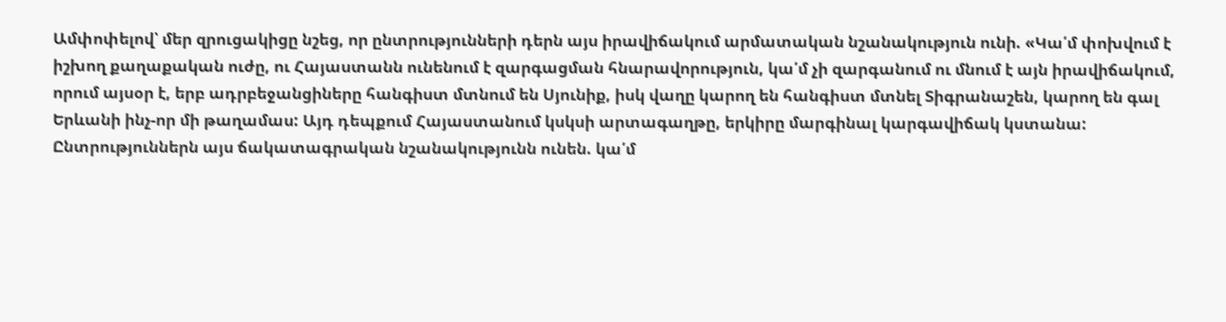Ամփոփելով՝ մեր զրուցակիցը նշեց, որ ընտրությունների դերն այս իրավիճակում արմատական նշանակություն ունի. «Կա՛մ փոխվում է իշխող քաղաքական ուժը, ու Հայաստանն ունենում է զարգացման հնարավորություն, կա՛մ չի զարգանում ու մնում է այն իրավիճակում, որում այսօր է, երբ ադրբեջանցիները հանգիստ մտնում են Սյունիք, իսկ վաղը կարող են հանգիստ մտնել Տիգրանաշեն, կարող են գալ Երևանի ինչ-որ մի թաղամաս: Այդ դեպքում Հայաստանում կսկսի արտագաղթը, երկիրը մարգինալ կարգավիճակ կստանա: Ընտրություններն այս ճակատագրական նշանակությունն ունեն. կա՛մ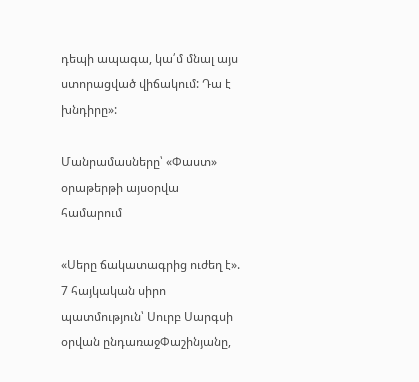դեպի ապագա, կա՛մ մնալ այս ստորացված վիճակում: Դա է խնդիրը»:

Մանրամասները՝ «Փաստ» օրաթերթի այսօրվա համարում

«Սերը ճակատագրից ուժեղ է». 7 հայկական սիրո պատմություն՝ Սուրբ Սարգսի օրվան ընդառաջՓաշինյանը,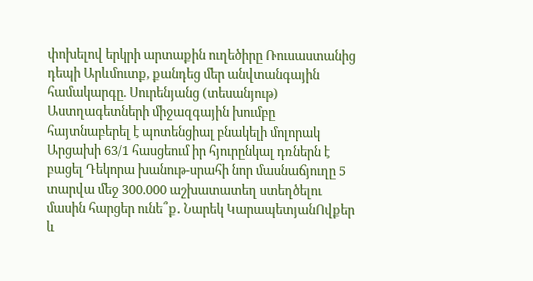փոխելով երկրի արտաքին ուղեծիրը Ռուսաստանից դեպի Արևմուտք, քանդեց մեր անվտանգային համակարգը. Սուրենյանց (տեսանյութ) Աստղագետների միջազգային խումբը հայտնաբերել է պոտենցիալ բնակելի մոլորակ Արցախի 63/1 հասցեում իր հյուրընկալ դռներն է բացել Դեկորա խանութ-սրահի նոր մասնաճյուղը 5 տարվա մեջ 300.000 աշխատատեղ ստեղծելու մասին հարցեր ունե՞ք․ Նարեկ ԿարապետյանՈվքեր և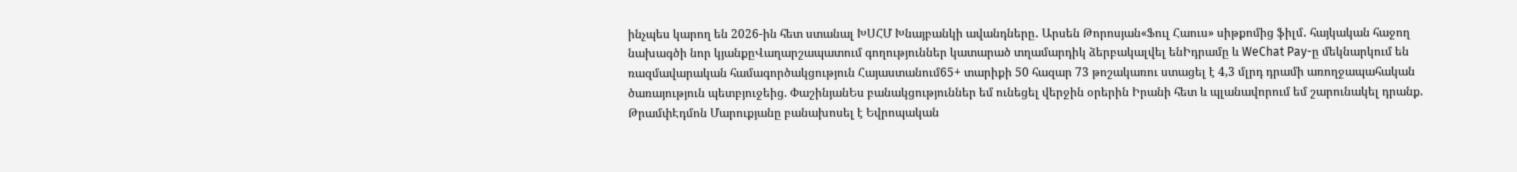ինչպես կարող են 2026-ին հետ ստանալ ԽՍՀՄ Խնայբանկի ավանդները․ Արսեն Թորոսյան«Ֆուլ Հաուս» սիթքոմից ֆիլմ․ հայկական հաջող նախագծի նոր կյանքըՎաղարշապատում գողություններ կատարած տղամարդիկ ձերբակալվել ենԻդրամը և WeChat Pay-ը մեկնարկում են ռազմավարական համագործակցություն Հայաստանում65+ տարիքի 50 հազար 73 թոշակառու ստացել է 4,3 մլրդ դրամի առողջապահական ծառայություն պետբյուջեից. ՓաշինյանԵս բանակցություններ եմ ունեցել վերջին օրերին Իրանի հետ և պլանավորում եմ շարունակել դրանք. ԹրամփԷդմոն Մարուքյանը բանախոսել է Եվրոպական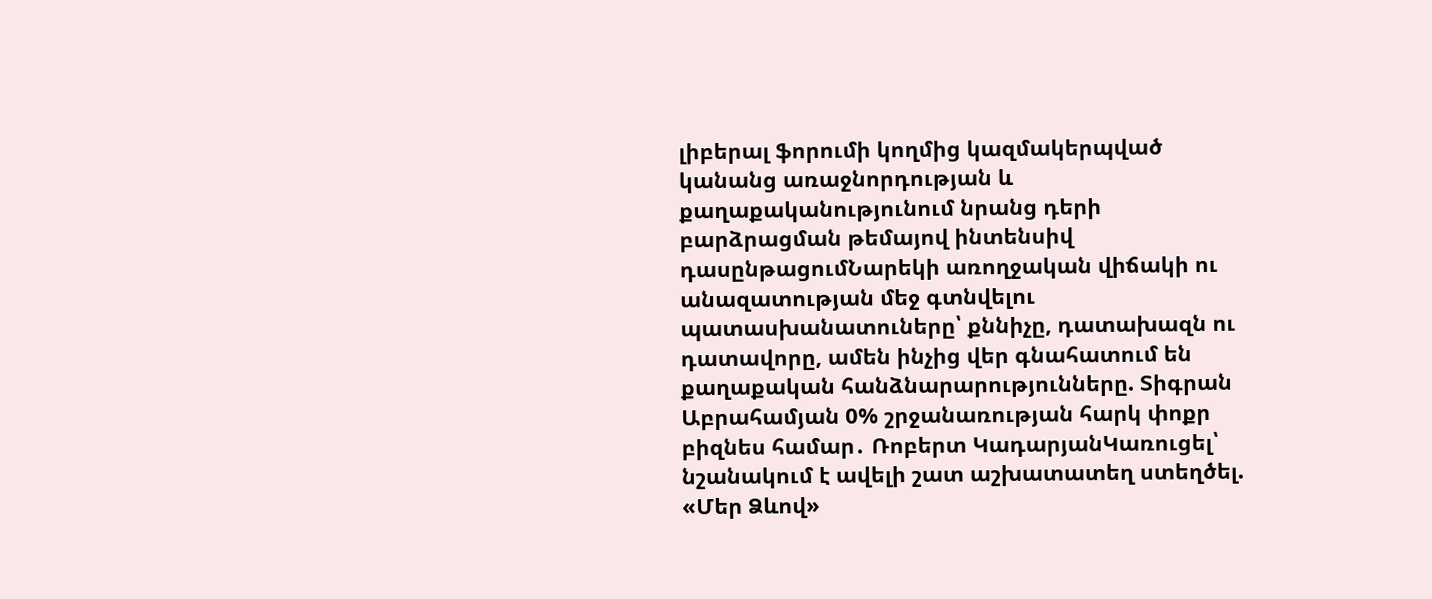լիբերալ ֆորումի կողմից կազմակերպված կանանց առաջնորդության և քաղաքականությունում նրանց դերի բարձրացման թեմայով ինտենսիվ դասընթացումՆարեկի առողջական վիճակի ու անազատության մեջ գտնվելու պատասխանատուները՝ քննիչը, դատախազն ու դատավորը, ամեն ինչից վեր գնահատում են քաղաքական հանձնարարությունները. Տիգրան Աբրահամյան 0% շրջանառության հարկ փոքր բիզնես համար․ Ռոբերտ ԿադարյանԿառուցել՝ նշանակում է ավելի շատ աշխատատեղ ստեղծել. «Մեր Ձևով»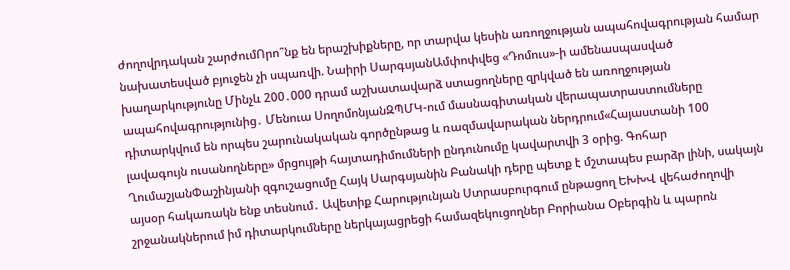ժողովրդական շարժումՈրո՞նք են երաշխիքները, որ տարվա կեսին առողջության ապահովագրության համար նախատեսված բյուջեն չի սպառվի. Նաիրի ՍարգսյանԱմփոփվեց «Դոմուս»-ի ամենասպասված խաղարկությունը Մինչև 200․000 դրամ աշխատավարձ ստացողները զրկված են առողջության ապահովագրությունից․ Մենուա ՍողոմոնյանԶՊՄԿ-ում մասնագիտական վերապատրաստումները դիտարկվում են որպես շարունակական գործընթաց և ռազմավարական ներդրում«Հայաստանի 100 լավագույն ուսանողները» մրցույթի հայտադիմումների ընդունումը կավարտվի 3 օրից. Գոհար ՂումաշյանՓաշինյանի զգուշացումը Հայկ Սարգսյանին Բանակի դերը պետք է մշտապես բարձր լինի, սակայն այսօր հակառակն ենք տեսնում․ Ավետիք Հարությունյան Ստրասբուրգում ընթացող ԵԽԽՎ վեհաժողովի շրջանակներում իմ դիտարկումները ներկայացրեցի համազեկուցողներ Բորիանա Օբերգին և պարոն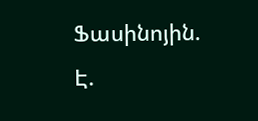Ֆասինոյին. Է.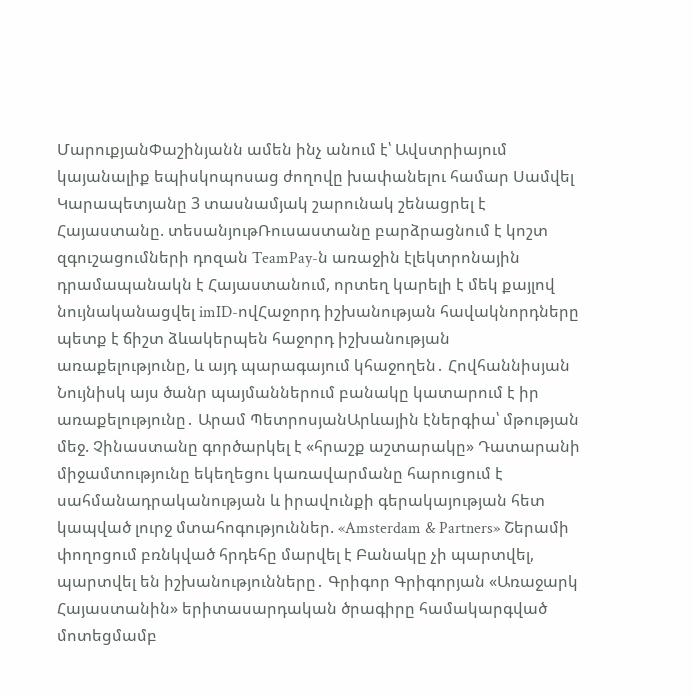ՄարուքյանՓաշինյանն ամեն ինչ անում է՝ Ավստրիայում կայանալիք եպիսկոպոսաց ժողովը խափանելու համար Սամվել Կարապետյանը 3 տասնամյակ շարունակ շենացրել է Հայաստանը. տեսանյութՌուսաստանը բարձրացնում է կոշտ զգուշացումների դոզան TeamPay-ն առաջին էլեկտրոնային դրամապանակն է Հայաստանում, որտեղ կարելի է մեկ քայլով նույնականացվել imID-ովՀաջորդ իշխանության հավակնորդները պետք է ճիշտ ձևակերպեն հաջորդ իշխանության առաքելությունը, և այդ պարագայում կհաջողեն․ Հովհաննիսյան Նույնիսկ այս ծանր պայմաններում բանակը կատարում է իր առաքելությունը․ Արամ ՊետրոսյանԱրևային էներգիա՝ մթության մեջ. Չինաստանը գործարկել է «հրաշք աշտարակը» Դատարանի միջամտությունը եկեղեցու կառավարմանը հարուցում է սահմանադրականության և իրավունքի գերակայության հետ կապված լուրջ մտահոգություններ. «Amsterdam & Partners» Շերամի փողոցում բռնկված հրդեհը մարվել է Բանակը չի պարտվել, պարտվել են իշխանությունները․ Գրիգոր Գրիգորյան «Առաջարկ Հայաստանին» երիտասարդական ծրագիրը համակարգված մոտեցմամբ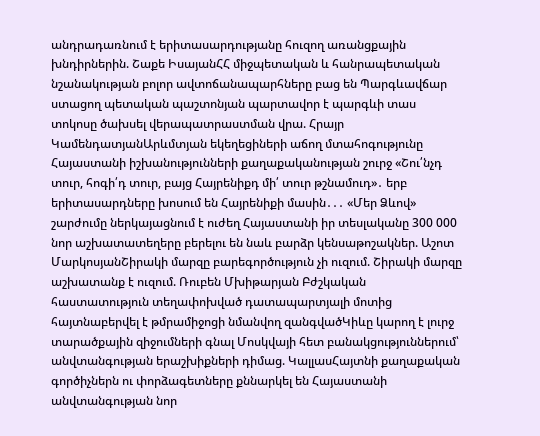անդրադառնում է երիտասարդությանը հուզող առանցքային խնդիրներին. Շաքե ԻսայանՀՀ միջպետական և հանրապետական նշանակության բոլոր ավտոճանապարհները բաց են Պարգևավճար ստացող պետական պաշտոնյան պարտավոր է պարգևի տաս տոկոսը ծախսել վերապատրաստման վրա. Հրայր ԿամենդատյանԱրևմտյան եկեղեցիների աճող մտահոգությունը Հայաստանի իշխանությունների քաղաքականության շուրջ «Շու՛նչդ տուր, հոգի՛դ տուր, բայց Հայրենիքդ մի՛ տուր թշնամուդ»․ երբ երիտասարդները խոսում են Հայրենիքի մասին․․․ «Մեր Ձևով» շարժումը ներկայացնում է ուժեղ Հայաստանի իր տեսլականը 300 000 նոր աշխատատեղերը բերելու են նաև բարձր կենսաթոշակներ. Աշոտ ՄարկոսյանՇիրակի մարզը բարեգործություն չի ուզում. Շիրակի մարզը աշխատանք է ուզում. Ռուբեն Մխիթարյան Բժշկական հաստատություն տեղափոխված դատապարտյալի մոտից հայտնաբերվել է թմրամիջոցի նմանվող զանգվածԿիևը կարող է լուրջ տարածքային զիջումների գնալ Մոսկվայի հետ բանակցություններում՝ անվտանգության երաշխիքների դիմաց. ԿալլասՀայտնի քաղաքական գործիչներն ու փորձագետները քննարկել են Հայաստանի անվտանգության նոր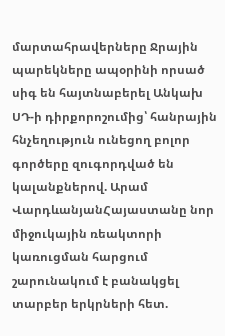մարտահրավերները Ջրային պարեկները ապօրինի որսած սիգ են հայտնաբերել Անկախ ՍԴ-ի դիրքորոշումից՝ հանրային հնչեղություն ունեցող բոլոր գործերը զուգորդված են կալանքներով. Արամ ՎարդևանյանՀայաստանը նոր միջուկային ռեակտորի կառուցման հարցում շարունակում է բանակցել տարբեր երկրների հետ.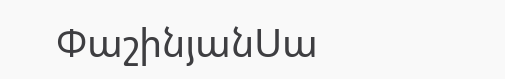ՓաշինյանՍա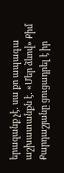երազանք չէ․ սա քո ապագա աշխատանքն է․ «Մեր ձևով» Քիմ Քարդաշյանը ցուցադրել է իր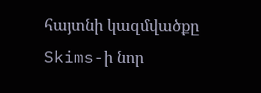հայտնի կազմվածքը Skims-ի նոր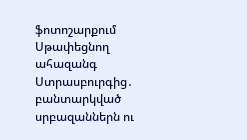ֆոտոշարքում Սթափեցնող ահազանգ Ստրասբուրգից․ բանտարկված սրբազաններն ու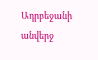Ադրբեջանի անվերջ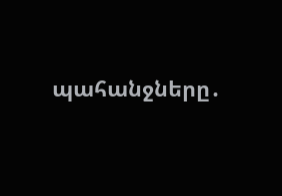պահանջները․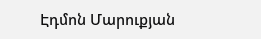Էդմոն Մարուքյան